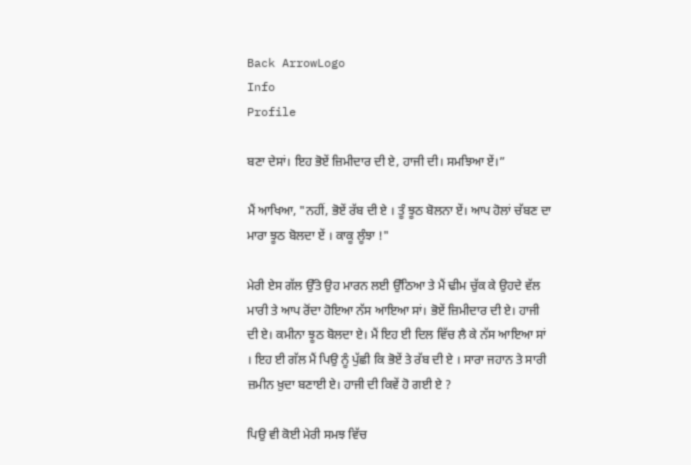Back ArrowLogo
Info
Profile

ਬਣਾ ਦੇਸਾਂ। ਇਹ ਭੋਏਂ ਜ਼ਿਮੀਦਾਰ ਦੀ ਏ, ਹਾਜੀ ਦੀ। ਸਮਝਿਆ ਏਂ।”

ਮੈਂ ਆਖਿਆ, "ਨਹੀਂ, ਭੋਏਂ ਰੱਬ ਦੀ ਏ । ਤੂੰ ਝੂਠ ਬੋਲਨਾ ਏਂ। ਆਪ ਹੋਲਾਂ ਚੱਬਣ ਦਾ ਮਾਰਾ ਝੂਠ ਬੋਲਦਾ ਏਂ । ਕਾਕੂ ਲੂੰਝਾ !"

ਮੇਰੀ ਏਸ ਗੱਲ ਉੱਤੇ ਉਹ ਮਾਰਨ ਲਈ ਉੱਠਿਆ ਤੇ ਮੈਂ ਢੀਮ ਚੁੱਕ ਕੇ ਉਹਦੇ ਵੱਲ ਮਾਰੀ ਤੇ ਆਪ ਰੋਂਦਾ ਹੋਇਆ ਨੱਸ ਆਇਆ ਸਾਂ। ਭੋਏਂ ਜ਼ਿਮੀਦਾਰ ਦੀ ਏ। ਹਾਜੀ ਦੀ ਏ। ਕਮੀਨਾ ਝੂਠ ਬੋਲਦਾ ਏ। ਮੈਂ ਇਹ ਈ ਦਿਲ ਵਿੱਚ ਲੈ ਕੇ ਨੱਸ ਆਇਆ ਸਾਂ । ਇਹ ਈ ਗੱਲ ਮੈਂ ਪਿਉ ਨੂੰ ਪੁੱਛੀ ਕਿ ਭੋਏਂ ਤੇ ਰੱਬ ਦੀ ਏ । ਸਾਰਾ ਜਹਾਨ ਤੇ ਸਾਰੀ ਜ਼ਮੀਨ ਖ਼ੁਦਾ ਬਣਾਈ ਏ। ਹਾਜੀ ਦੀ ਕਿਵੇਂ ਹੋ ਗਈ ਏ ?

ਪਿਉ ਵੀ ਕੋਈ ਮੇਰੀ ਸਮਝ ਵਿੱਚ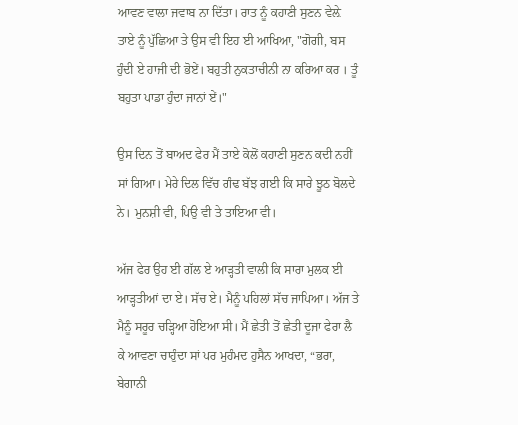ਆਵਣ ਵਾਲਾ ਜਵਾਬ ਨਾ ਦਿੱਤਾ। ਰਾਤ ਨੂੰ ਕਹਾਣੀ ਸੁਣਨ ਵੇਲ਼ੇ ਤਾਏ ਨੂੰ ਪੁੱਛਿਆ ਤੇ ਉਸ ਵੀ ਇਹ ਈ ਆਖਿਆ, "ਗੋਗੀ, ਬਸ ਹੁੰਦੀ ਏ ਹਾਜੀ ਦੀ ਭੋਏਂ। ਬਹੁਤੀ ਨੁਕਤਾਚੀਨੀ ਨਾ ਕਰਿਆ ਕਰ । ਤੂੰ ਬਹੁਤਾ ਪਾਡਾ ਹੁੰਦਾ ਜਾਨਾਂ ਏਂ।"

ਉਸ ਦਿਨ ਤੋਂ ਬਾਅਦ ਫੇਰ ਮੈਂ ਤਾਏ ਕੋਲੋਂ ਕਹਾਣੀ ਸੁਣਨ ਕਦੀ ਨਹੀਂ ਸਾਂ ਗਿਆ। ਮੇਰੇ ਦਿਲ ਵਿੱਚ ਗੰਢ ਬੱਝ ਗਈ ਕਿ ਸਾਰੇ ਝੂਠ ਬੋਲਦੇ ਨੇ। ਮੁਨਸ਼ੀ ਵੀ, ਪਿਉ ਵੀ ਤੇ ਤਾਇਆ ਵੀ।

ਅੱਜ ਫੇਰ ਉਹ ਈ ਗੱਲ ਏ ਆੜ੍ਹਤੀ ਵਾਲੀ ਕਿ ਸਾਰਾ ਮੁਲਕ ਈ ਆੜ੍ਹਤੀਆਂ ਦਾ ਏ। ਸੱਚ ਏ। ਮੈਨੂੰ ਪਹਿਲਾਂ ਸੱਚ ਜਾਪਿਆ। ਅੱਜ ਤੇ ਮੈਨੂੰ ਸਰੂਰ ਚੜ੍ਹਿਆ ਹੋਇਆ ਸੀ। ਮੈਂ ਛੇਤੀ ਤੋਂ ਛੇਤੀ ਦੂਜਾ ਫੇਰਾ ਲੈ ਕੇ ਆਵਣਾ ਚਾਹੁੰਦਾ ਸਾਂ ਪਰ ਮੁਹੰਮਦ ਹੁਸੈਨ ਆਖਦਾ, “ਭਰਾ, ਬੇਗਾਨੀ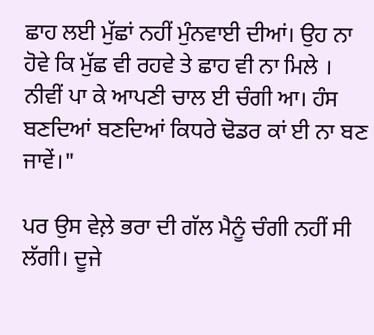ਛਾਹ ਲਈ ਮੁੱਛਾਂ ਨਹੀਂ ਮੁੰਨਵਾਈ ਦੀਆਂ। ਉਹ ਨਾ ਹੋਵੇ ਕਿ ਮੁੱਛ ਵੀ ਰਹਵੇ ਤੇ ਛਾਹ ਵੀ ਨਾ ਮਿਲੇ । ਨੀਵੀਂ ਪਾ ਕੇ ਆਪਣੀ ਚਾਲ ਈ ਚੰਗੀ ਆ। ਹੰਸ ਬਣਦਿਆਂ ਬਣਦਿਆਂ ਕਿਧਰੇ ਢੋਡਰ ਕਾਂ ਈ ਨਾ ਬਣ ਜਾਵੇਂ।"

ਪਰ ਉਸ ਵੇਲ਼ੇ ਭਰਾ ਦੀ ਗੱਲ ਮੈਨੂੰ ਚੰਗੀ ਨਹੀਂ ਸੀ ਲੱਗੀ। ਦੂਜੇ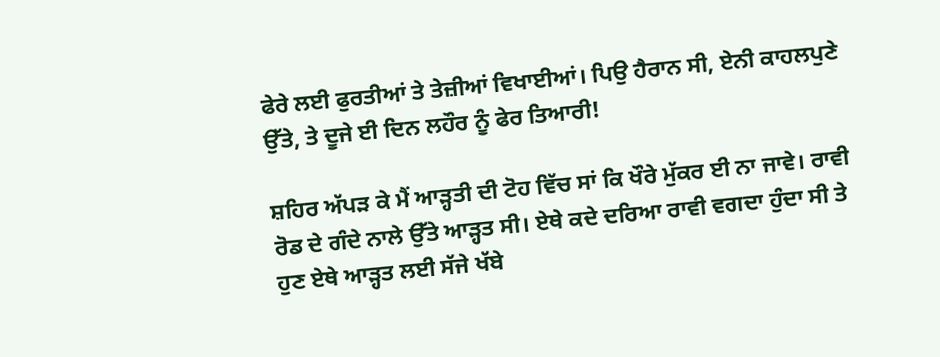ਫੇਰੇ ਲਈ ਫੁਰਤੀਆਂ ਤੇ ਤੇਜ਼ੀਆਂ ਵਿਖਾਈਆਂ। ਪਿਉ ਹੈਰਾਨ ਸੀ, ਏਨੀ ਕਾਹਲਪੁਣੇ ਉੱਤੇ, ਤੇ ਦੂਜੇ ਈ ਦਿਨ ਲਹੌਰ ਨੂੰ ਫੇਰ ਤਿਆਰੀ!

ਸ਼ਹਿਰ ਅੱਪੜ ਕੇ ਮੈਂ ਆੜ੍ਹਤੀ ਦੀ ਟੋਹ ਵਿੱਚ ਸਾਂ ਕਿ ਖੌਰੇ ਮੁੱਕਰ ਈ ਨਾ ਜਾਵੇ। ਰਾਵੀ ਰੋਡ ਦੇ ਗੰਦੇ ਨਾਲੇ ਉੱਤੇ ਆੜ੍ਹਤ ਸੀ। ਏਥੇ ਕਦੇ ਦਰਿਆ ਰਾਵੀ ਵਗਦਾ ਹੁੰਦਾ ਸੀ ਤੇ ਹੁਣ ਏਥੇ ਆੜ੍ਹਤ ਲਈ ਸੱਜੇ ਖੱਬੇ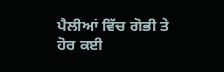ਪੈਲੀਆਂ ਵਿੱਚ ਗੋਭੀ ਤੇ ਹੋਰ ਕਈ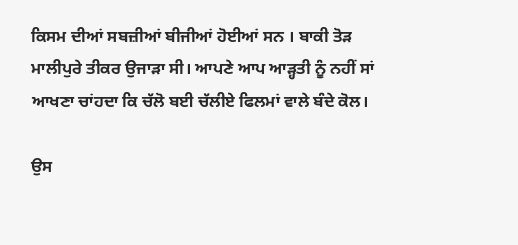ਕਿਸਮ ਦੀਆਂ ਸਬਜ਼ੀਆਂ ਬੀਜੀਆਂ ਹੋਈਆਂ ਸਨ । ਬਾਕੀ ਤੋੜ ਮਾਲੀਪੁਰੇ ਤੀਕਰ ਉਜਾੜਾ ਸੀ। ਆਪਣੇ ਆਪ ਆੜ੍ਹਤੀ ਨੂੰ ਨਹੀਂ ਸਾਂ ਆਖਣਾ ਚਾਂਹਦਾ ਕਿ ਚੱਲੋ ਬਈ ਚੱਲੀਏ ਫਿਲਮਾਂ ਵਾਲੇ ਬੰਦੇ ਕੋਲ।

ਉਸ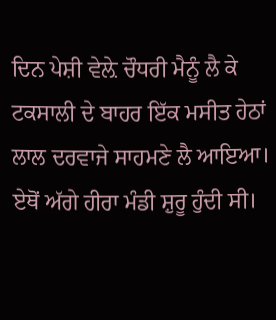ਦਿਨ ਪੇਸ਼ੀ ਵੇਲ਼ੇ ਚੌਧਰੀ ਮੈਨੂੰ ਲੈ ਕੇ ਟਕਸਾਲੀ ਦੇ ਬਾਹਰ ਇੱਕ ਮਸੀਤ ਹੇਠਾਂ ਲਾਲ ਦਰਵਾਜੇ ਸਾਹਮਣੇ ਲੈ ਆਇਆ। ਏਥੋਂ ਅੱਗੇ ਹੀਰਾ ਮੰਡੀ ਸ਼ੁਰੂ ਹੁੰਦੀ ਸੀ।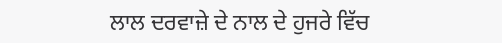ਲਾਲ ਦਰਵਾਜ਼ੇ ਦੇ ਨਾਲ ਦੇ ਹੁਜਰੇ ਵਿੱਚ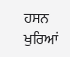ਹਸਨ ਖੁਰਿਆਂ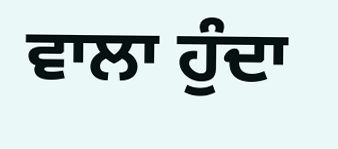ਵਾਲਾ ਹੁੰਦਾ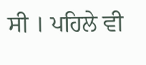ਸੀ । ਪਹਿਲੇ ਵੀ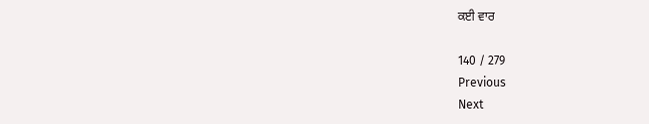ਕਈ ਵਾਰ

140 / 279
Previous
Next